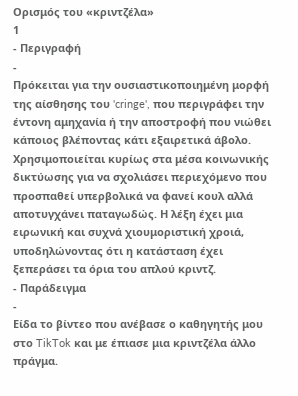Ορισμός του «κριντζέλα»
1
- Περιγραφή
-
Πρόκειται για την ουσιαστικοποιημένη μορφή της αίσθησης του 'cringe', που περιγράφει την έντονη αμηχανία ή την αποστροφή που νιώθει κάποιος βλέποντας κάτι εξαιρετικά άβολο. Χρησιμοποιείται κυρίως στα μέσα κοινωνικής δικτύωσης για να σχολιάσει περιεχόμενο που προσπαθεί υπερβολικά να φανεί κουλ αλλά αποτυγχάνει παταγωδώς. Η λέξη έχει μια ειρωνική και συχνά χιουμοριστική χροιά, υποδηλώνοντας ότι η κατάσταση έχει ξεπεράσει τα όρια του απλού κριντζ.
- Παράδειγμα
-
Είδα το βίντεο που ανέβασε ο καθηγητής μου στο TikTok και με έπιασε μια κριντζέλα άλλο πράγμα.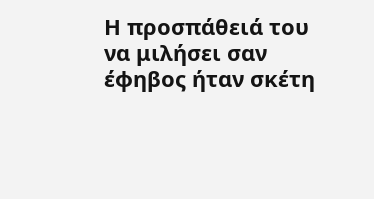Η προσπάθειά του να μιλήσει σαν έφηβος ήταν σκέτη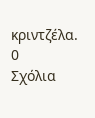κριντζέλα.
0
Σχόλια